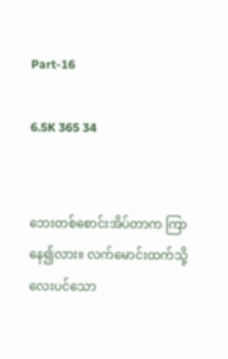Part-16

6.5K 365 34


ဘေးတစ်စောင်းအိပ်တာက ကြာနေ၍လား။ လက်မောင်းထက်သို့ လေးပင်သော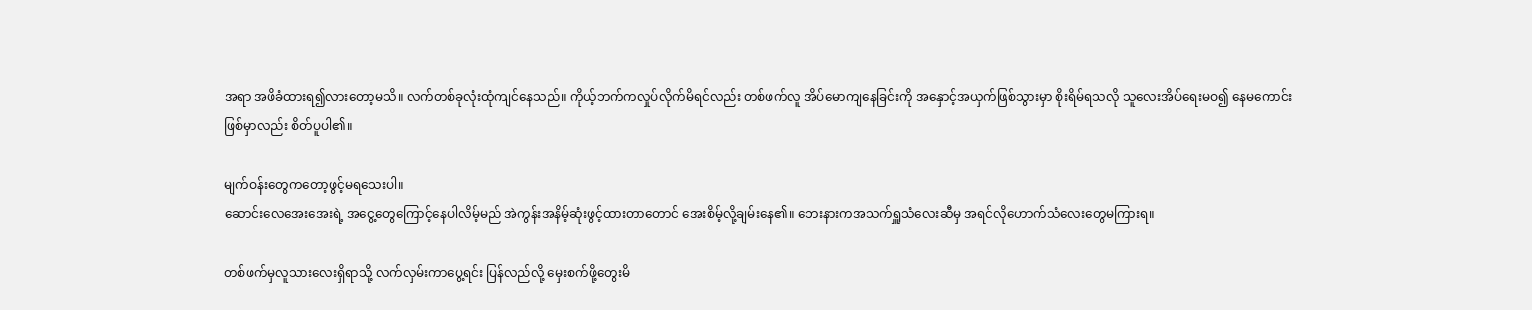အရာ အဖိခံထားရ၍လားတော့မသိ။ လက်တစ်ခုလုံးထုံကျင်နေသည်။ ကိုယ့်ဘက်ကလှုပ်လိုက်မိရင်လည်း တစ်ဖက်လူ အိပ်မောကျနေခြင်းကို အနှောင့်အယှက်ဖြစ်သွားမှာ စိုးရိမ်ရသလို သူလေးအိပ်ရေးမဝ၍ နေမကောင်းဖြစ်မှာလည်း စိတ်ပူပါ၏။

မျက်ဝန်းတွေကတော့ဖွင့်မရသေးပါ။
ဆောင်းလေအေးအေးရဲ့ အငွေ့တွေကြောင့်နေပါလိမ့်မည် အဲကွန်းအနိမ့်ဆုံးဖွင့်ထားတာတောင် အေးစိမ့်လို့ချမ်းနေ၏။ ဘေးနားကအသက်ရှူသံလေးဆီမှ အရင်လိုဟောက်သံလေးတွေမကြားရ။

တစ်ဖက်မှလူသားလေးရှိရာသို့ လက်လှမ်းကာပွေ့ရင်း ပြန်လည်လို့ မှေးစက်ဖို့တွေးမိ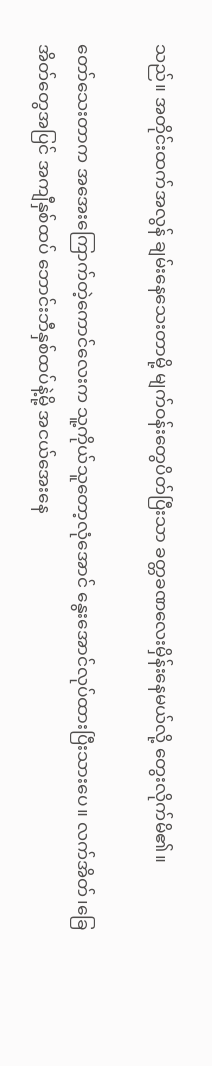သည်။ အတိုင်းထက်အလွန် ချမ်းနေသေးတာမို့ မျက်ဝန်းတွေပိတ်ပြီးသာ ခတ္တခဏလေးမှိန်းနေမယ်လို့ တွေးလိုက်မိ၏။

တော်သေးတာက အအေးကြောက်တဲ့ကောင်လေးက သူ့ကိုယ်သူတော့လုံအောင် နွေးအောင်လုပ်ထားပြီးသားပေ။ လက်အိတ်၊ခြေအိတ်တွေအပြင် အကျီနှစ်ထပ် ဘောင်းဘီနှစ်ထပ်နဲ့မို့ အငယ်အေးနေ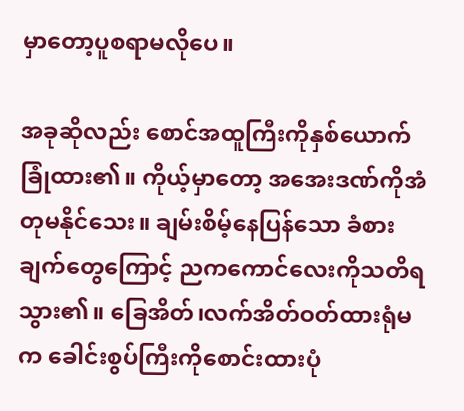မှာတော့ပူစရာမလိုပေ။

အခုဆိုလည်း စောင်အထူကြီးကိုနှစ်ယောက်ခြုံထား၏။ ကိုယ့်မှာတော့ အအေးဒဏ်ကိုအံတုမနိုင်သေး။ ချမ်းစိမ့်နေပြန်သော ခံစားချက်တွေကြောင့် ညကကောင်လေးကိုသတိရသွား၏။ ခြေအိတ်၊လက်အိတ်ဝတ်ထားရုံမက ခေါင်းစွပ်ကြီးကိုစောင်းထားပုံ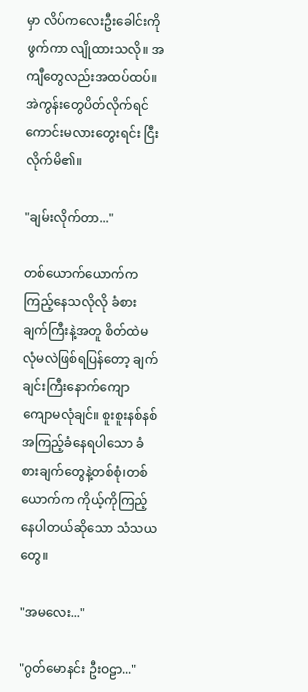မှာ လိပ်ကလေးဦးခေါင်းကိုဖွက်ကာ လျိုထားသလို။ အကျီတွေလည်းအထပ်ထပ်။
အဲကွန်းတွေပိတ်လိုက်ရင်ကောင်းမလားတွေးရင်း ငြီးလိုက်မိ၏။

"ချမ်းလိုက်တာ..."

တစ်ယောက်ယောက်က ကြည့်နေသလိုလို ခံစားချက်ကြီးနဲ့အတူ စိတ်ထဲမလုံမလဲဖြစ်ရပြန်တော့ ချက်ချင်းကြီးနောက်ကျော
ကျောမလုံချင်။ စူးစူးနစ်နစ်အကြည့်ခံနေရပါသော ခံစားချက်တွေနဲ့တစ်စုံ၊တစ်ယောက်က ကိုယ့်ကိုကြည့်နေပါတယ်ဆိုသော သံသယတွေ။

"အမလေး..."

"ဂွတ်မောနင်း ဦးဝဠာ..."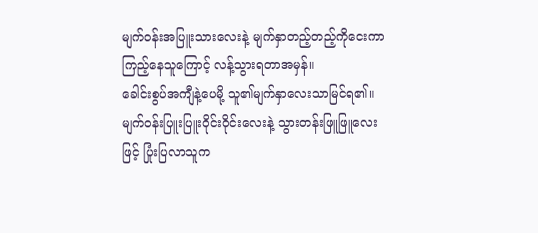မျက်ဝန်းအပြူးသားလေးနဲ့ မျက်နှာတည့်တည့်ကိုငေးကာကြည့်နေသူကြောင့် လန့်သွားရတာအမှန်။
ခေါင်းစွပ်အကျီနဲ့ပေမို့ သူ၏မျက်နှာလေးသာမြင်ရ၏။ မျက်ဝန်းပြူးပြူးဝိုင်းဝိုင်းလေးနဲ့ သွားတန်းဖြူဖြူလေးဖြင့် ပြုံးပြလာသူက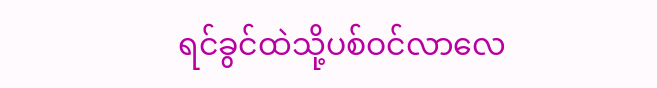ရင်ခွင်ထဲသို့ပစ်ဝင်လာလေ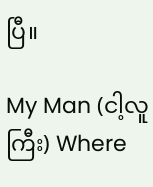ပြီ။

My Man (ငါ့လူကြီး) Where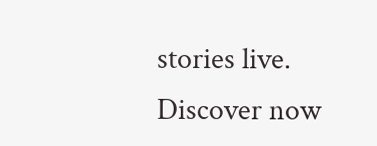stories live. Discover now